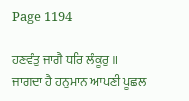Page 1194

ਹਣਵੰਤੁ ਜਾਗੈ ਧਰਿ ਲੰਕੂਰੁ ॥
ਜਾਗਦਾ ਹੈ ਹਨੁਮਾਨ ਆਪਣੀ ਪੂਛਲ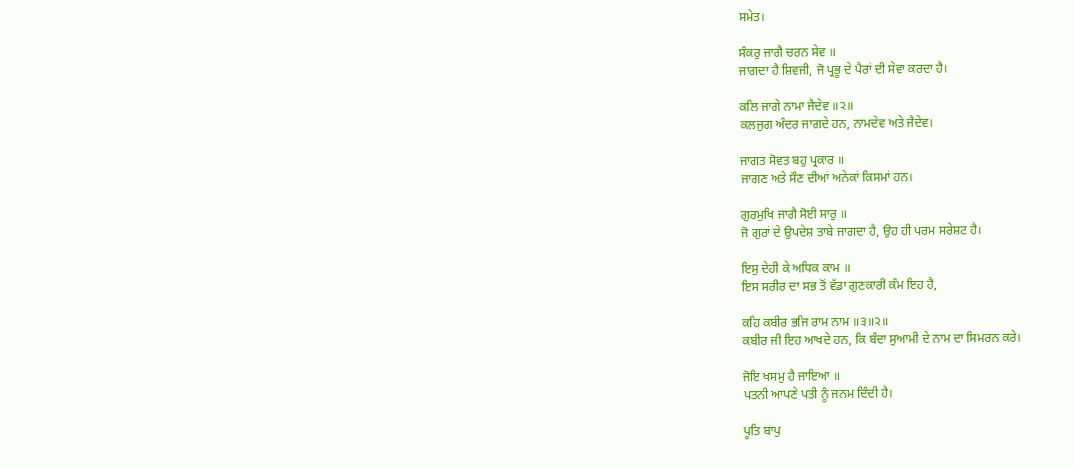ਸਮੇਤ।

ਸੰਕਰੁ ਜਾਗੈ ਚਰਨ ਸੇਵ ॥
ਜਾਗਦਾ ਹੈ ਸ਼ਿਵਜੀ, ਜੋ ਪ੍ਰਭੂ ਦੇ ਪੈਰਾਂ ਦੀ ਸੇਵਾ ਕਰਦਾ ਹੈ।

ਕਲਿ ਜਾਗੇ ਨਾਮਾ ਜੈਦੇਵ ॥੨॥
ਕਲਜੁਗ ਅੰਦਰ ਜਾਗਦੇ ਹਨ, ਨਾਮਦੇਵ ਅਤੇ ਜੈਦੇਵ।

ਜਾਗਤ ਸੋਵਤ ਬਹੁ ਪ੍ਰਕਾਰ ॥
ਜਾਗਣ ਅਤੇ ਸੌਣ ਦੀਆਂ ਅਨੇਕਾਂ ਕਿਸਮਾਂ ਹਨ।

ਗੁਰਮੁਖਿ ਜਾਗੈ ਸੋਈ ਸਾਰੁ ॥
ਜੋ ਗੁਰਾਂ ਦੇ ਉਪਦੇਸ਼ ਤਾਬੇ ਜਾਗਦਾ ਹੈ, ਉਹ ਹੀ ਪਰਮ ਸਰੇਸ਼ਟ ਹੈ।

ਇਸੁ ਦੇਹੀ ਕੇ ਅਧਿਕ ਕਾਮ ॥
ਇਸ ਸਰੀਰ ਦਾ ਸਭ ਤੋਂ ਵੱਡਾ ਗੁਣਕਾਰੀ ਕੰਮ ਇਹ ਹੈ,

ਕਹਿ ਕਬੀਰ ਭਜਿ ਰਾਮ ਨਾਮ ॥੩॥੨॥
ਕਬੀਰ ਜੀ ਇਹ ਆਖਦੇ ਹਨ, ਕਿ ਬੰਦਾ ਸੁਆਮੀ ਦੇ ਨਾਮ ਦਾ ਸਿਮਰਨ ਕਰੇ।

ਜੋਇ ਖਸਮੁ ਹੈ ਜਾਇਆ ॥
ਪਤਨੀ ਆਪਣੇ ਪਤੀ ਨੂੰ ਜਨਮ ਦਿੰਦੀ ਹੈ।

ਪੂਤਿ ਬਾਪੁ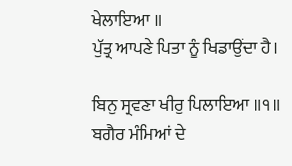ਖੇਲਾਇਆ ॥
ਪੁੱਤ੍ਰ ਆਪਣੇ ਪਿਤਾ ਨੂੰ ਖਿਡਾਉਂਦਾ ਹੈ।

ਬਿਨੁ ਸ੍ਰਵਣਾ ਖੀਰੁ ਪਿਲਾਇਆ ॥੧॥
ਬਗੈਰ ਮੰਮਿਆਂ ਦੇ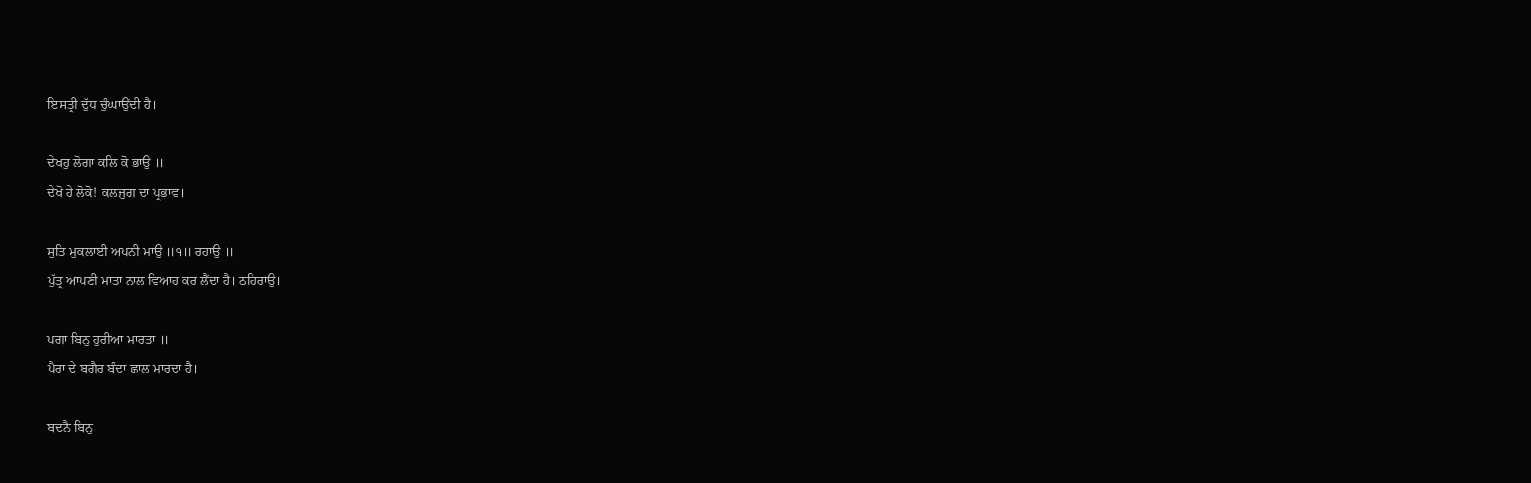ਇਸਤ੍ਰੀ ਦੁੱਧ ਚੁੰਘਾਉਂਦੀ ਹੈ।

ਦੇਖਹੁ ਲੋਗਾ ਕਲਿ ਕੋ ਭਾਉ ॥
ਦੇਖੋ ਹੇ ਲੋਕੋ! ਕਲਜੁਗ ਦਾ ਪ੍ਰਭਾਵ।

ਸੁਤਿ ਮੁਕਲਾਈ ਅਪਨੀ ਮਾਉ ॥੧॥ ਰਹਾਉ ॥
ਪੁੱਤ੍ਰ ਆਪਣੀ ਮਾਤਾ ਨਾਲ ਵਿਆਹ ਕਰ ਲੈਂਦਾ ਹੈ। ਠਹਿਰਾਉ।

ਪਗਾ ਬਿਨੁ ਹੁਰੀਆ ਮਾਰਤਾ ॥
ਪੈਰਾ ਦੇ ਬਗੈਰ ਬੰਦਾ ਛਾਲ ਮਾਰਦਾ ਹੈ।

ਬਦਨੈ ਬਿਨੁ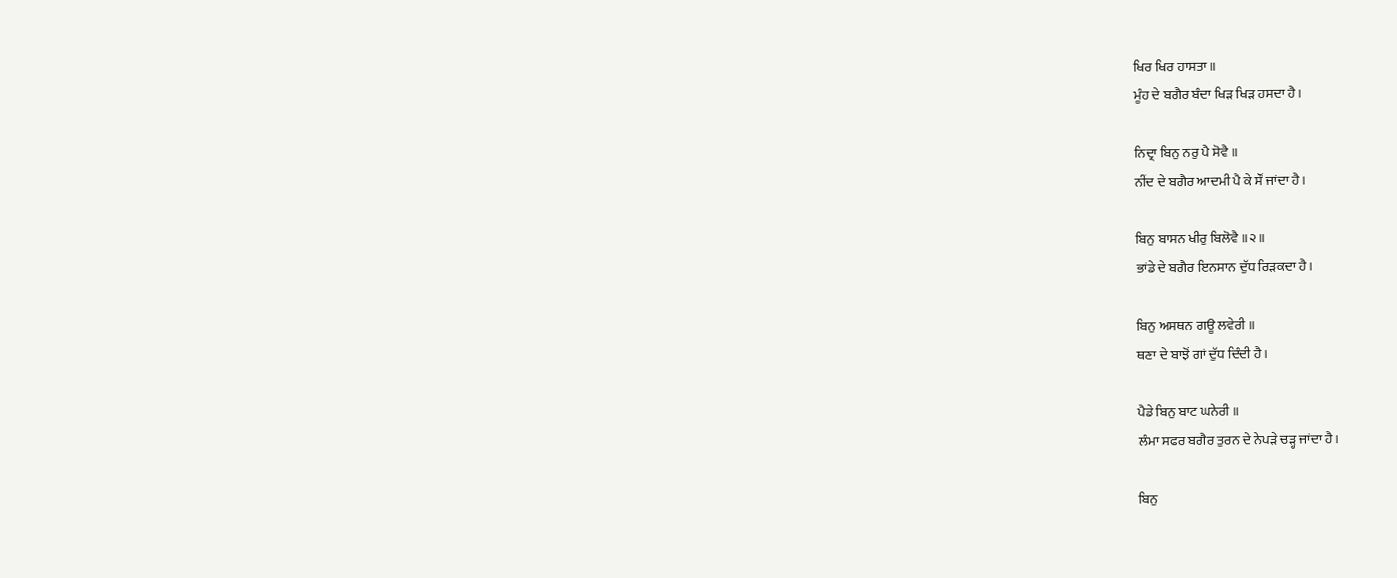ਖਿਰ ਖਿਰ ਹਾਸਤਾ ॥
ਮੂੰਹ ਦੇ ਬਗੈਰ ਬੰਦਾ ਖਿੜ ਖਿੜ ਹਸਦਾ ਹੈ।

ਨਿਦ੍ਰਾ ਬਿਨੁ ਨਰੁ ਪੈ ਸੋਵੈ ॥
ਨੀਂਦ ਦੇ ਬਗੈਰ ਆਦਮੀ ਪੈ ਕੇ ਸੌਂ ਜਾਂਦਾ ਹੈ।

ਬਿਨੁ ਬਾਸਨ ਖੀਰੁ ਬਿਲੋਵੈ ॥੨॥
ਭਾਂਡੇ ਦੇ ਬਗੈਰ ਇਨਸਾਨ ਦੁੱਧ ਰਿੜਕਦਾ ਹੈ।

ਬਿਨੁ ਅਸਥਨ ਗਊ ਲਵੇਰੀ ॥
ਥਣਾ ਦੇ ਬਾਝੋਂ ਗਾਂ ਦੁੱਧ ਦਿੰਦੀ ਹੈ।

ਪੈਡੇ ਬਿਨੁ ਬਾਟ ਘਨੇਰੀ ॥
ਲੰਮਾ ਸਫਰ ਬਗੈਰ ਤੁਰਨ ਦੇ ਨੇਪੜੇ ਚੜ੍ਹ ਜਾਂਦਾ ਹੈ।

ਬਿਨੁ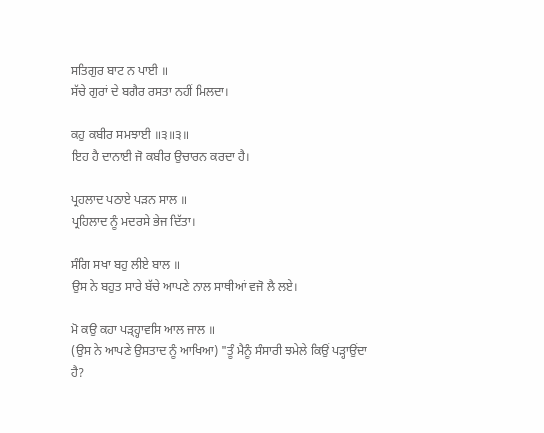ਸਤਿਗੁਰ ਬਾਟ ਨ ਪਾਈ ॥
ਸੱਚੇ ਗੁਰਾਂ ਦੇ ਬਗੈਰ ਰਸਤਾ ਨਹੀਂ ਮਿਲਦਾ।

ਕਹੁ ਕਬੀਰ ਸਮਝਾਈ ॥੩॥੩॥
ਇਹ ਹੈ ਦਾਨਾਈ ਜੋ ਕਬੀਰ ਉਚਾਰਨ ਕਰਦਾ ਹੈ।

ਪ੍ਰਹਲਾਦ ਪਠਾਏ ਪੜਨ ਸਾਲ ॥
ਪ੍ਰਹਿਲਾਦ ਨੂੰ ਮਦਰਸੇ ਭੇਜ ਦਿੱਤਾ।

ਸੰਗਿ ਸਖਾ ਬਹੁ ਲੀਏ ਬਾਲ ॥
ਉਸ ਨੇ ਬਹੁਤ ਸਾਰੇ ਬੱਚੇ ਆਪਣੇ ਨਾਲ ਸਾਥੀਆਂ ਵਜੋ ਲੈ ਲਏ।

ਮੋ ਕਉ ਕਹਾ ਪੜ੍ਹ੍ਹਾਵਸਿ ਆਲ ਜਾਲ ॥
(ਉਸ ਨੇ ਆਪਣੇ ਉਸਤਾਦ ਨੂੰ ਆਖਿਆ) "ਤੂੰ ਮੈਨੂੰ ਸੰਸਾਰੀ ਝਮੇਲੇ ਕਿਉਂ ਪੜ੍ਹਾਉਂਦਾ ਹੈ?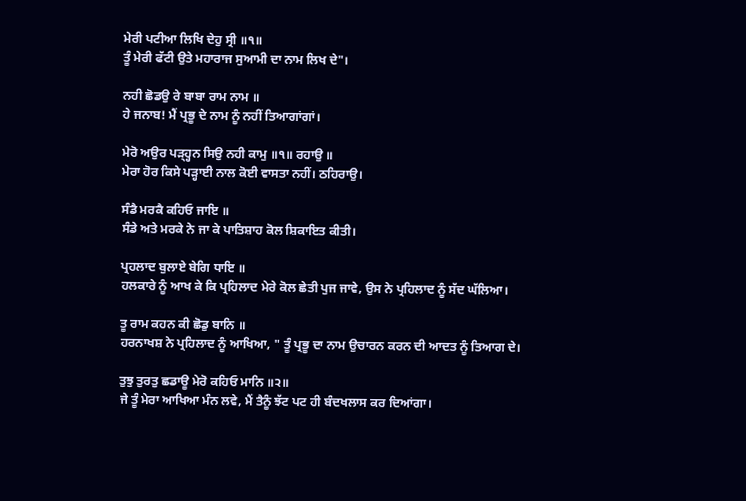ਮੇਰੀ ਪਟੀਆ ਲਿਖਿ ਦੇਹੁ ਸ੍ਰੀ ॥੧॥
ਤੂੰ ਮੇਰੀ ਫੱਟੀ ਉਤੇ ਮਹਾਰਾਜ ਸੁਆਮੀ ਦਾ ਨਾਮ ਲਿਖ ਦੇ"।

ਨਹੀ ਛੋਡਉ ਰੇ ਬਾਬਾ ਰਾਮ ਨਾਮ ॥
ਹੇ ਜਨਾਬ! ਮੈਂ ਪ੍ਰਭੂ ਦੇ ਨਾਮ ਨੂੰ ਨਹੀਂ ਤਿਆਗਾਂਗਾਂ।

ਮੇਰੋ ਅਉਰ ਪੜ੍ਹ੍ਹਨ ਸਿਉ ਨਹੀ ਕਾਮੁ ॥੧॥ ਰਹਾਉ ॥
ਮੇਰਾ ਹੋਰ ਕਿਸੇ ਪੜ੍ਹਾਈ ਨਾਲ ਕੋਈ ਵਾਸਤਾ ਨਹੀਂ। ਠਹਿਰਾਉ।

ਸੰਡੈ ਮਰਕੈ ਕਹਿਓ ਜਾਇ ॥
ਸੰਡੇ ਅਤੇ ਮਰਕੇ ਨੇ ਜਾ ਕੇ ਪਾਤਿਸ਼ਾਹ ਕੋਲ ਸ਼ਿਕਾਇਤ ਕੀਤੀ।

ਪ੍ਰਹਲਾਦ ਬੁਲਾਏ ਬੇਗਿ ਧਾਇ ॥
ਹਲਕਾਰੇ ਨੂੰ ਆਖ ਕੇ ਕਿ ਪ੍ਰਹਿਲਾਦ ਮੇਰੇ ਕੋਲ ਛੇਤੀ ਪੁਜ ਜਾਵੇ, ਉਸ ਨੇ ਪ੍ਰਹਿਲਾਦ ਨੂੰ ਸੱਦ ਘੱਲਿਆ।

ਤੂ ਰਾਮ ਕਹਨ ਕੀ ਛੋਡੁ ਬਾਨਿ ॥
ਹਰਨਾਖਸ਼ ਨੇ ਪ੍ਰਹਿਲਾਦ ਨੂੰ ਆਖਿਆ, " ਤੂੰ ਪ੍ਰਭੂ ਦਾ ਨਾਮ ਉਚਾਰਨ ਕਰਨ ਦੀ ਆਦਤ ਨੂੰ ਤਿਆਗ ਦੇ।

ਤੁਝੁ ਤੁਰਤੁ ਛਡਾਊ ਮੇਰੋ ਕਹਿਓ ਮਾਨਿ ॥੨॥
ਜੇ ਤੂੰ ਮੇਰਾ ਆਖਿਆ ਮੰਨ ਲਵੇ, ਮੈਂ ਤੈਨੂੰ ਝੱਟ ਪਟ ਹੀ ਬੰਦਖਲਾਸ ਕਰ ਦਿਆਂਗਾ।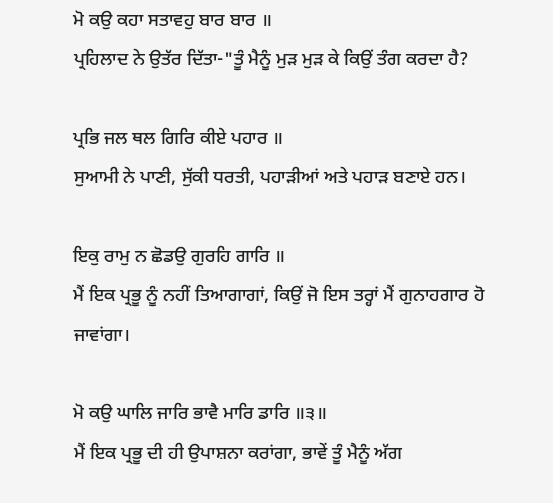ਮੋ ਕਉ ਕਹਾ ਸਤਾਵਹੁ ਬਾਰ ਬਾਰ ॥
ਪ੍ਰਹਿਲਾਦ ਨੇ ਉਤੱਰ ਦਿੱਤਾ-"ਤੂੰ ਮੈਨੂੰ ਮੁੜ ਮੁੜ ਕੇ ਕਿਉਂ ਤੰਗ ਕਰਦਾ ਹੈ?

ਪ੍ਰਭਿ ਜਲ ਥਲ ਗਿਰਿ ਕੀਏ ਪਹਾਰ ॥
ਸੁਆਮੀ ਨੇ ਪਾਣੀ, ਸੁੱਕੀ ਧਰਤੀ, ਪਹਾੜੀਆਂ ਅਤੇ ਪਹਾੜ ਬਣਾਏ ਹਨ।

ਇਕੁ ਰਾਮੁ ਨ ਛੋਡਉ ਗੁਰਹਿ ਗਾਰਿ ॥
ਮੈਂ ਇਕ ਪ੍ਰਭੂ ਨੂੰ ਨਹੀਂ ਤਿਆਗਾਗਾਂ, ਕਿਉਂ ਜੋ ਇਸ ਤਰ੍ਹਾਂ ਮੈਂ ਗੁਨਾਹਗਾਰ ਹੋ ਜਾਵਾਂਗਾ।

ਮੋ ਕਉ ਘਾਲਿ ਜਾਰਿ ਭਾਵੈ ਮਾਰਿ ਡਾਰਿ ॥੩॥
ਮੈਂ ਇਕ ਪ੍ਰਭੂ ਦੀ ਹੀ ਉਪਾਸ਼ਨਾ ਕਰਾਂਗਾ, ਭਾਵੇਂ ਤੂੰ ਮੈਨੂੰ ਅੱਗ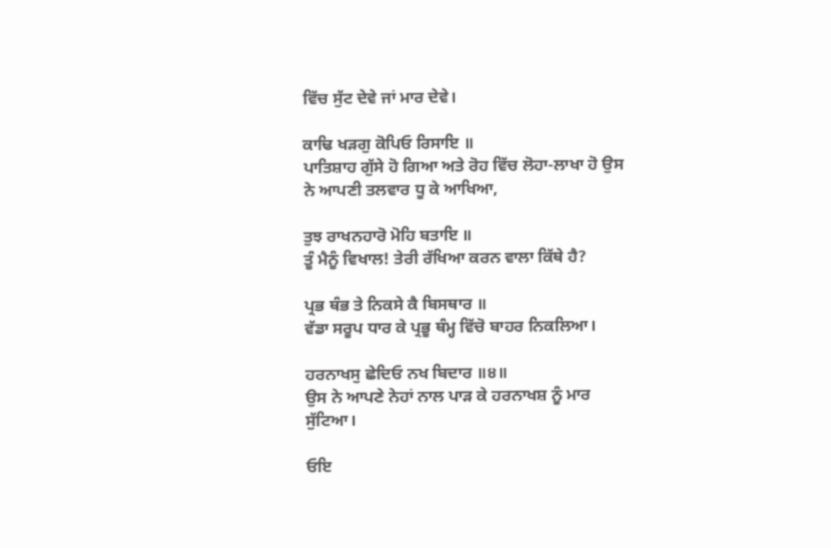ਵਿੱਚ ਸੁੱਟ ਦੇਵੇ ਜਾਂ ਮਾਰ ਦੇਵੇ।

ਕਾਢਿ ਖੜਗੁ ਕੋਪਿਓ ਰਿਸਾਇ ॥
ਪਾਤਿਸ਼ਾਹ ਗੁੱਸੇ ਹੋ ਗਿਆ ਅਤੇ ਰੋਹ ਵਿੱਚ ਲੋਹਾ-ਲਾਖਾ ਹੋ ਉਸ ਨੇ ਆਪਣੀ ਤਲਵਾਰ ਧੂ ਕੇ ਆਖਿਆ,

ਤੁਝ ਰਾਖਨਹਾਰੋ ਮੋਹਿ ਬਤਾਇ ॥
ਤੂੰ ਮੈਨੂੰ ਵਿਖਾਲ! ਤੇਰੀ ਰੱਖਿਆ ਕਰਨ ਵਾਲਾ ਕਿੱਥੇ ਹੈ?

ਪ੍ਰਭ ਥੰਭ ਤੇ ਨਿਕਸੇ ਕੈ ਬਿਸਥਾਰ ॥
ਵੱਡਾ ਸਰੂਪ ਧਾਰ ਕੇ ਪ੍ਰਭੂ ਥੰਮ੍ਹ ਵਿੱਚੋ ਬਾਹਰ ਨਿਕਲਿਆ।

ਹਰਨਾਖਸੁ ਛੇਦਿਓ ਨਖ ਬਿਦਾਰ ॥੪॥
ਉਸ ਨੇ ਆਪਣੇ ਨੇਹਾਂ ਨਾਲ ਪਾੜ ਕੇ ਹਰਨਾਖਸ਼ ਨੂੰ ਮਾਰ ਸੁੱਟਿਆ।

ਓਇ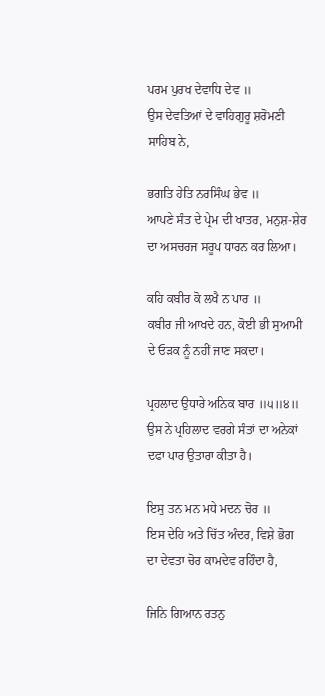ਪਰਮ ਪੁਰਖ ਦੇਵਾਧਿ ਦੇਵ ॥
ਉਸ ਦੇਵਤਿਆਂ ਦੇ ਵਾਹਿਗੁਰੂ ਸ਼ਰੋਮਣੀ ਸਾਹਿਬ ਨੇ,

ਭਗਤਿ ਹੇਤਿ ਨਰਸਿੰਘ ਭੇਵ ॥
ਆਪਣੇ ਸੰਤ ਦੇ ਪ੍ਰੇਮ ਦੀ ਖਾਤਰ, ਮਨੁਸ਼-ਸ਼ੇਰ ਦਾ ਅਸਚਰਜ ਸਰੂਪ ਧਾਰਨ ਕਰ ਲਿਆ।

ਕਹਿ ਕਬੀਰ ਕੋ ਲਖੈ ਨ ਪਾਰ ॥
ਕਬੀਰ ਜੀ ਆਖਦੇ ਹਨ, ਕੋਈ ਭੀ ਸੁਆਮੀ ਦੇ ਓੜਕ ਨੂੰ ਨਹੀਂ ਜਾਣ ਸਕਦਾ।

ਪ੍ਰਹਲਾਦ ਉਧਾਰੇ ਅਨਿਕ ਬਾਰ ॥੫॥੪॥
ਉਸ ਨੇ ਪ੍ਰਹਿਲਾਦ ਵਰਗੇ ਸੰਤਾਂ ਦਾ ਅਨੇਕਾਂ ਦਫਾ ਪਾਰ ਉਤਾਰਾ ਕੀਤਾ ਹੈ।

ਇਸੁ ਤਨ ਮਨ ਮਧੇ ਮਦਨ ਚੋਰ ॥
ਇਸ ਦੇਹਿ ਅਤੇ ਚਿੱਤ ਅੰਦਰ, ਵਿਸ਼ੇ ਭੋਗ ਦਾ ਦੇਵਤਾ ਚੋਰ ਕਾਮਦੇਵ ਰਹਿੰਦਾ ਹੈ,

ਜਿਨਿ ਗਿਆਨ ਰਤਨੁ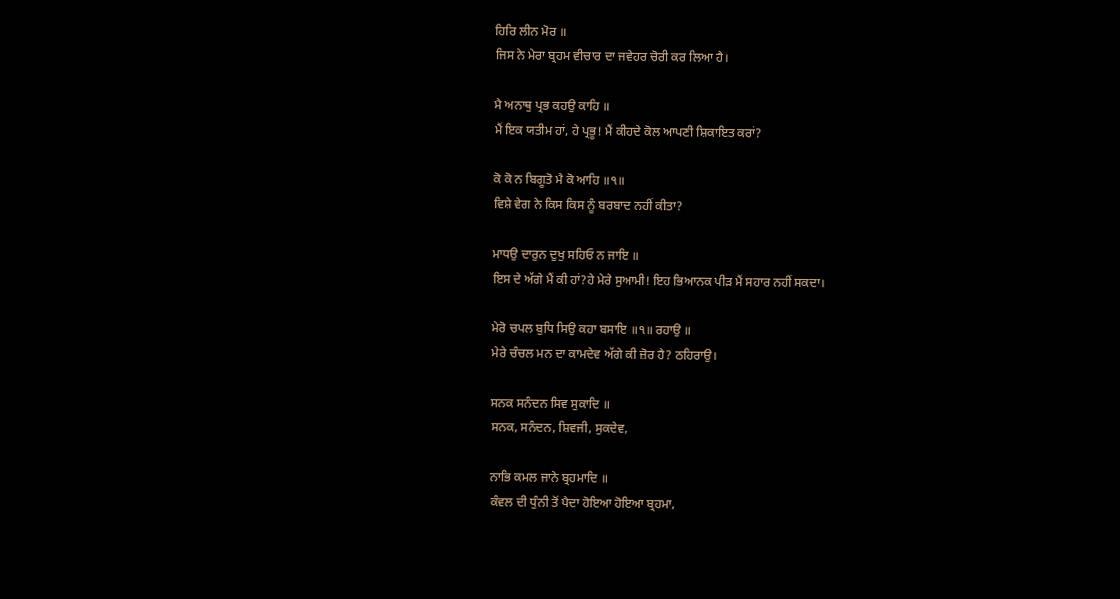ਹਿਰਿ ਲੀਨ ਮੋਰ ॥
ਜਿਸ ਨੇ ਮੇਰਾ ਬ੍ਰਹਮ ਵੀਚਾਰ ਦਾ ਜਵੇਹਰ ਚੋਰੀ ਕਰ ਲਿਆ ਹੈ।

ਮੈ ਅਨਾਥੁ ਪ੍ਰਭ ਕਹਉ ਕਾਹਿ ॥
ਮੈਂ ਇਕ ਯਤੀਮ ਹਾਂ, ਹੇ ਪ੍ਰਭੂ! ਮੈਂ ਕੀਹਦੇ ਕੋਲ ਆਪਣੀ ਸ਼ਿਕਾਇਤ ਕਰਾਂ?

ਕੋ ਕੋ ਨ ਬਿਗੂਤੋ ਮੈ ਕੋ ਆਹਿ ॥੧॥
ਵਿਸ਼ੇ ਵੇਗ ਨੇ ਕਿਸ ਕਿਸ ਨੂੰ ਬਰਬਾਦ ਨਹੀਂ ਕੀਤਾ?

ਮਾਧਉ ਦਾਰੁਨ ਦੁਖੁ ਸਹਿਓ ਨ ਜਾਇ ॥
ਇਸ ਦੇ ਅੱਗੇ ਮੈਂ ਕੀ ਹਾਂ?ਹੇ ਮੇਰੇ ਸੁਆਮੀ! ਇਹ ਭਿਆਨਕ ਪੀੜ ਮੈਂ ਸਹਾਰ ਨਹੀਂ ਸਕਦਾ।

ਮੇਰੋ ਚਪਲ ਬੁਧਿ ਸਿਉ ਕਹਾ ਬਸਾਇ ॥੧॥ ਰਹਾਉ ॥
ਮੇਰੇ ਚੰਚਲ ਮਨ ਦਾ ਕਾਮਦੇਵ ਅੱਗੇ ਕੀ ਜ਼ੋਰ ਹੈ? ਠਹਿਰਾਉ।

ਸਨਕ ਸਨੰਦਨ ਸਿਵ ਸੁਕਾਦਿ ॥
ਸਨਕ, ਸਨੰਦਨ, ਸ਼ਿਵਜੀ, ਸੁਕਦੇਵ,

ਨਾਭਿ ਕਮਲ ਜਾਨੇ ਬ੍ਰਹਮਾਦਿ ॥
ਕੰਵਲ ਦੀ ਧੁੰਨੀ ਤੋਂ ਪੈਦਾ ਹੋਇਆ ਹੋਇਆ ਬ੍ਰਹਮਾ,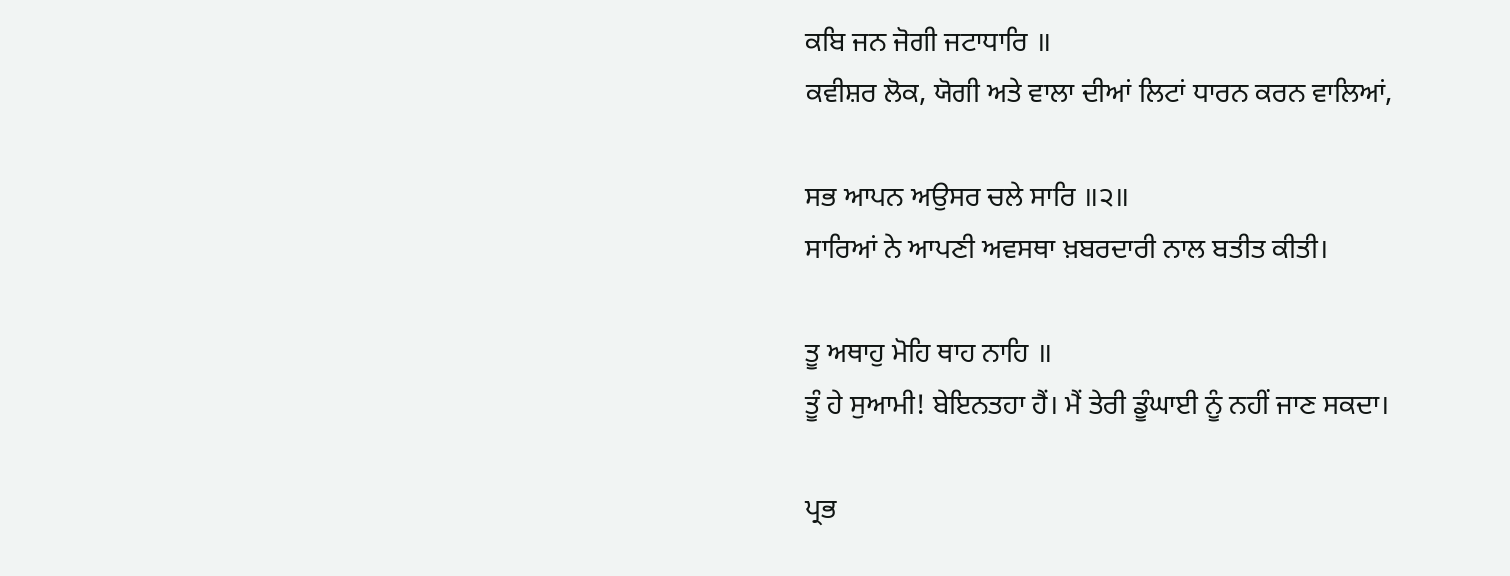ਕਬਿ ਜਨ ਜੋਗੀ ਜਟਾਧਾਰਿ ॥
ਕਵੀਸ਼ਰ ਲੋਕ, ਯੋਗੀ ਅਤੇ ਵਾਲਾ ਦੀਆਂ ਲਿਟਾਂ ਧਾਰਨ ਕਰਨ ਵਾਲਿਆਂ,

ਸਭ ਆਪਨ ਅਉਸਰ ਚਲੇ ਸਾਰਿ ॥੨॥
ਸਾਰਿਆਂ ਨੇ ਆਪਣੀ ਅਵਸਥਾ ਖ਼ਬਰਦਾਰੀ ਨਾਲ ਬਤੀਤ ਕੀਤੀ।

ਤੂ ਅਥਾਹੁ ਮੋਹਿ ਥਾਹ ਨਾਹਿ ॥
ਤੂੰ ਹੇ ਸੁਆਮੀ! ਬੇਇਨਤਹਾ ਹੈਂ। ਮੈਂ ਤੇਰੀ ਡੂੰਘਾਈ ਨੂੰ ਨਹੀਂ ਜਾਣ ਸਕਦਾ।

ਪ੍ਰਭ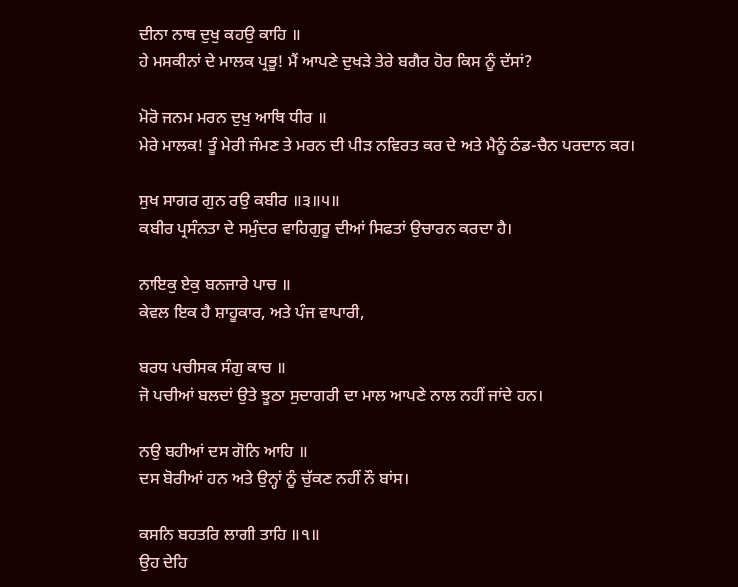ਦੀਨਾ ਨਾਥ ਦੁਖੁ ਕਹਉ ਕਾਹਿ ॥
ਹੇ ਮਸਕੀਨਾਂ ਦੇ ਮਾਲਕ ਪ੍ਰਭੂ! ਮੈਂ ਆਪਣੇ ਦੁਖੜੇ ਤੇਰੇ ਬਗੈਰ ਹੋਰ ਕਿਸ ਨੂੰ ਦੱਸਾਂ?

ਮੋਰੋ ਜਨਮ ਮਰਨ ਦੁਖੁ ਆਥਿ ਧੀਰ ॥
ਮੇਰੇ ਮਾਲਕ! ਤੂੰ ਮੇਰੀ ਜੰਮਣ ਤੇ ਮਰਨ ਦੀ ਪੀੜ ਨਵਿਰਤ ਕਰ ਦੇ ਅਤੇ ਮੈਨੂੰ ਠੰਡ-ਚੈਨ ਪਰਦਾਨ ਕਰ।

ਸੁਖ ਸਾਗਰ ਗੁਨ ਰਉ ਕਬੀਰ ॥੩॥੫॥
ਕਬੀਰ ਪ੍ਰਸੰਨਤਾ ਦੇ ਸਮੁੰਦਰ ਵਾਹਿਗੁਰੂ ਦੀਆਂ ਸਿਫਤਾਂ ਉਚਾਰਨ ਕਰਦਾ ਹੈ।

ਨਾਇਕੁ ਏਕੁ ਬਨਜਾਰੇ ਪਾਚ ॥
ਕੇਵਲ ਇਕ ਹੈ ਸ਼ਾਹੂਕਾਰ, ਅਤੇ ਪੰਜ ਵਾਪਾਰੀ,

ਬਰਧ ਪਚੀਸਕ ਸੰਗੁ ਕਾਚ ॥
ਜੋ ਪਚੀਆਂ ਬਲਦਾਂ ਉਤੇ ਝੂਠਾ ਸੁਦਾਗਰੀ ਦਾ ਮਾਲ ਆਪਣੇ ਨਾਲ ਨਹੀਂ ਜਾਂਦੇ ਹਨ।

ਨਉ ਬਹੀਆਂ ਦਸ ਗੋਨਿ ਆਹਿ ॥
ਦਸ ਬੋਰੀਆਂ ਹਨ ਅਤੇ ਉਨ੍ਹਾਂ ਨੂੰ ਚੁੱਕਣ ਨਹੀਂ ਨੌ ਬਾਂਸ।

ਕਸਨਿ ਬਹਤਰਿ ਲਾਗੀ ਤਾਹਿ ॥੧॥
ਉਹ ਦੇਹਿ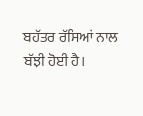ਬਹੱਤਰ ਰੱਸਿਆਂ ਨਾਲ ਬੱਝੀ ਹੋਈ ਹੈ।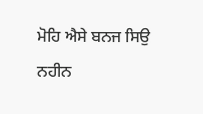ਮੋਹਿ ਐਸੇ ਬਨਜ ਸਿਉ ਨਹੀਨ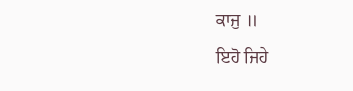ਕਾਜੁ ॥
ਇਹੋ ਜਿਹੇ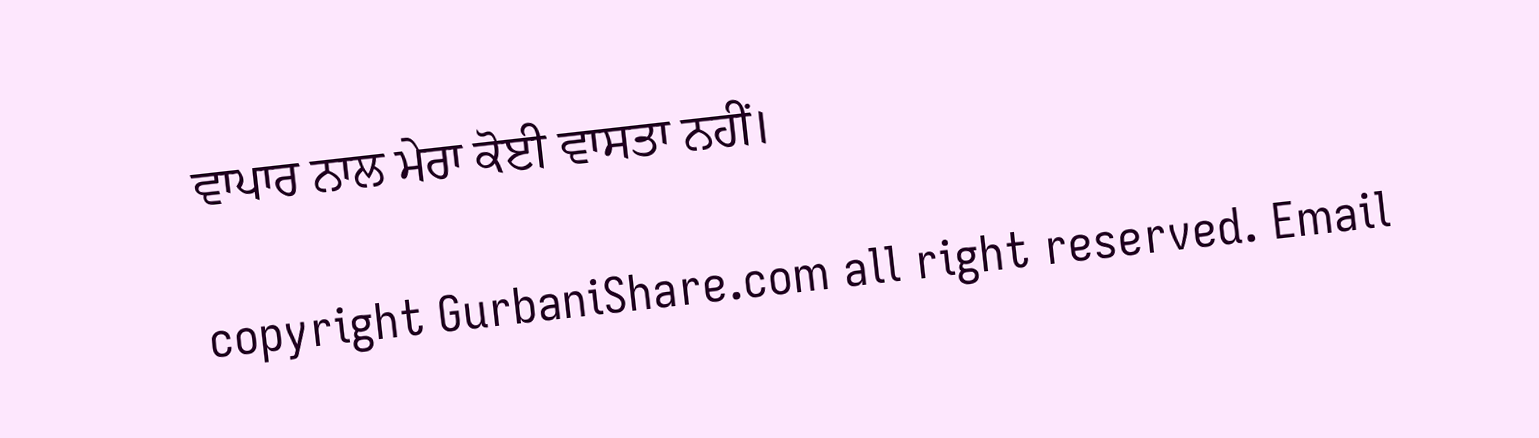ਵਾਪਾਰ ਨਾਲ ਮੇਰਾ ਕੋਈ ਵਾਸਤਾ ਨਹੀਂ।

copyright GurbaniShare.com all right reserved. Email